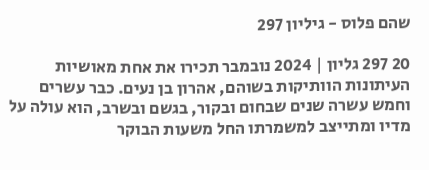שהם פלוס - גיליון 297

20 297 גליון | 2024 נובמבר תכירו את אחת מאושיות העיתונות הוותיקות בשוהם, אהרון בן נעים. כבר עשרים וחמש עשרה שנים שבחום ובקור, בגשם ובשרב, הוא עולה על מדיו ומתייצב למשמרתו החל משעות הבוקר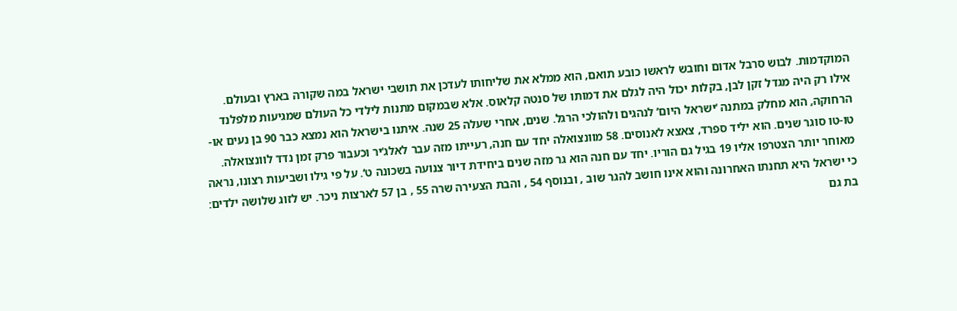המוקדמות. לבוש סרבל אדום וחובש לראשו כובע תואם, הוא ממלא את שליחותו לעדכן את תושבי ישראל במה שקורה בארץ ובעולם. אילו רק היה מגדל זקן לבן, בקלות יכול היה לגלם את דמותו של סנטה קלאוס. אלא שבמקום מתנות לילדי כל העולם שמגיעות מלפלנד הרחוקה, הוא מחלק במתנה ‘ישראל היום‘ לנהגים ולהולכי הרגל. שנים, אחרי שעלה 25 שנה. איתנו בישראל הוא נמצא כבר 90 בן נעים או-טו-טו סוגר שנים. הוא יליד ספרד, צאצא לאנוסים. 58 מוונצואלה יחד עם חנה, רעייתו מזה עבר לאלג‘יר וכעבור פרק זמן נדד לוונצואלה. מאוחר יותר הצטרפו אליו 19 בגיל גם הוריו. יחד עם חנה הוא גר מזה שנים ביחידת דיור צנועה בשכונה ט‘. על פי גילו ושביעות רצונו, נראה כי ישראל היא תחנתו האחרונה והוא אינו חושב להגר שוב , ובנוסף 54 , והבת הצעירה שרה 55 , בן 57 לארצות ניכר. יש לזוג שלושה ילדים: בת גם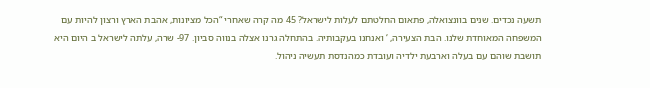תשעה נכדים. שנים בוונצואלה, פתאום החלטתם לעלות לישראל? 45 מה קרה שאחרי “הכל מציונות, אהבת הארץ ורצון להיות עם המשפחה המאוחדת שלנו. הבת הצעירה, ‘ ואנחנו בעקבותיה. בהתחלה גרנו אצלה בנווה סביון. 97- שרה, עלתה לישראל ב היום היא תושבת שוהם עם בעלה וארבעת ילדיה ועובדת כמהנדסת תעשיה ניהול.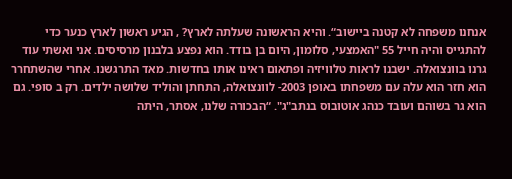אנחנו משפחה לא קטנה ביישוב“. והיא הראשונה שעלתה לארץ? , הגיע ראשון לארץ כנער כדי להתגייס והיה חייל 55 "האמצעי, סלומון, היום בן בודד. הוא נפצע בלבנון מרסיסים. אני ואשתי עוד גרנו בוונצואלה. ישבנו לראות טלוויזיה ופתאום ראינו אותו בחדשות. מאד התרגשנו. אחרי שהשתחרר הוא חזר הוא עלה עם משפחתו באופן 2003- לוונצואלה, התחתן והוליד שלושה ילדים. רק ב סופי. גם הוא גר בשוהם ועובד כנהג אוטובוס בנתב"ג". “הבכורה שלנו, אסתר, היתה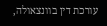עורכת דין בוונצאולה,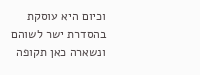וכיום היא עוסקת בהסדרת ישר לשוהם ונשארה כאן תקופה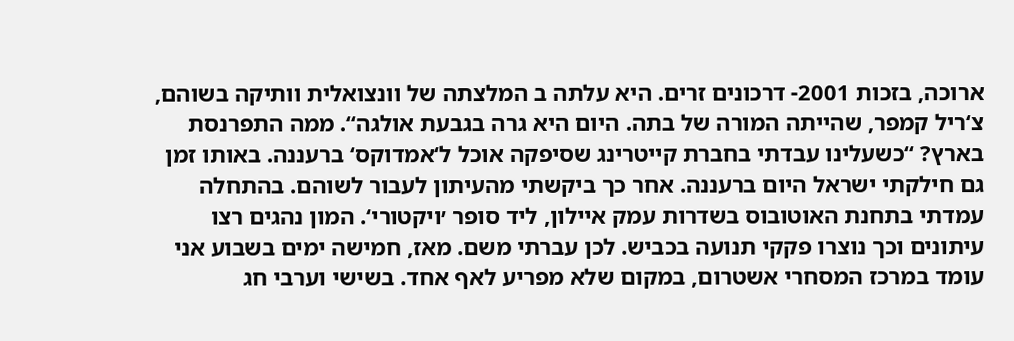ארוכה, בזכות 2001- דרכונים זרים. היא עלתה ב המלצתה של וונצואלית וותיקה בשוהם, צ‘ריל קמפר, שהייתה המורה של בתה. היום היא גרה בגבעת אולגה“. ממה התפרנסת בארץ? “כשעלינו עבדתי בחברת קייטרינג שסיפקה אוכל ל‘אמדוקס‘ ברעננה. באותו זמן גם חילקתי ישראל היום ברעננה. אחר כך ביקשתי מהעיתון לעבור לשוהם. בהתחלה עמדתי בתחנת האוטובוס בשדרות עמק איילון, ליד סופר ׳ויקטורי‘. המון נהגים רצו עיתונים וכך נוצרו פקקי תנועה בכביש. לכן עברתי משם. מאז, חמישה ימים בשבוע אני עומד במרכז המסחרי אשטרום, במקום שלא מפריע לאף אחד. בשישי וערבי חג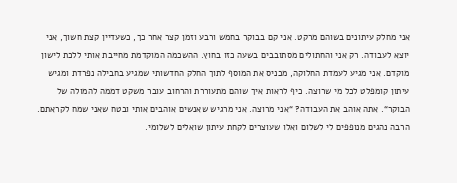אני מחלק עיתונים בשוהם מרקט. אני קם בבוקר בחמש ורבע וזמן קצר אחר כך, כשעדיין קצת חשוך, אני יוצא לעבודה. רק אני והחתולים מסתובבים בשעה כזו בחוץ. ההשכמה המוקדמת מחייבת אותי ללכת לישון מוקדם. אני מגיע לעמדת החלוקה, מכניס את המוסף לתוך החלק החדשותי שמגיע בחבילה נפרדת ומגיש עיתון קומפלט לכל מי שרוצה. כיף לראות איך שוהם מתעוררת והרחוב עובר משקט דממה להמולה של הבוקר“. אתה אוהב את העבודה? “אני מרוצה. אני מרגיש שאנשים אוהבים אותי ובטח שאני שמח לקראתם. הרבה נהגים מנופפים לי לשלום ואלו שעוצרים לקחת עיתון שואלים לשלומי.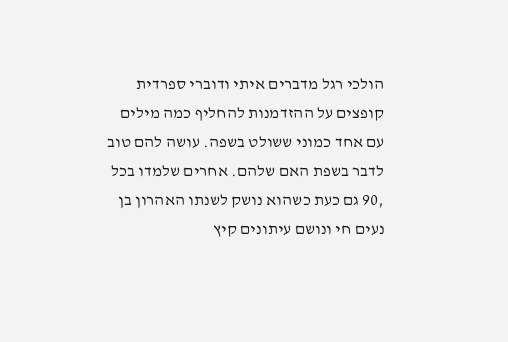הולכי רגל מדברים איתי ודוברי ספרדית קופצים על ההזדמנות להחליף כמה מילים עם אחד כמוני ששולט בשפה. עושה להם טוב לדבר בשפת האם שלהם. אחרים שלמדו בכל ,90 גם כעת כשהוא נושק לשנתו האהרון בן נעים חי ונושם עיתונים קיץ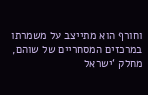וחורף הוא מתייצב על משמרתו במרכזים המסחריים של שוהם, מחלק ‘ישראל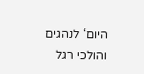היום‘ לנהגים והולכי רגל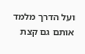ועל הדרך מלמד אותם גם קצת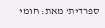ספרדית‘ מאת: חומי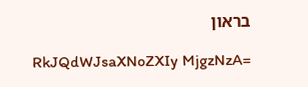בראון

RkJQdWJsaXNoZXIy MjgzNzA=